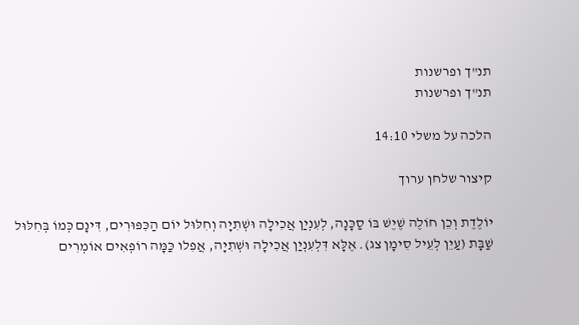תנ"ך ופרשנות
תנ"ך ופרשנות

הלכה על משלי 14:10

קיצור שלחן ערוך

יוֹלֶדֶת וְכֵן חוֹלֶה שֶׁיֶשׁ בּוֹ סַכָּנָה, לְעִנְיַן אֲכִילָה וּשְׁתִיָה וְחִלּוּל יוֹם הַכִּפּוּרִים, דִּינָם כְּמוֹ בְּחִלּוּל שַׁבָּת (עַיֵן לְעֵיל סִימָן צג). אֶלָּא דִּלְעִנְיַן אֲכִילָה וּשְׁתִיָה, אֲפִלו כַּמָּה רוֹפְאִים אוֹמְרִים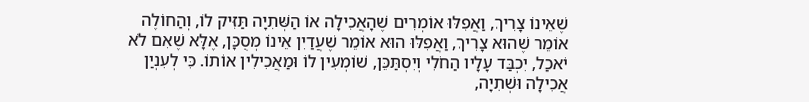שֶׁאֵינוֹ צָרִיךְ, וַאֲפִלּוּ אוֹמְרִים שֶׁהָאֲכִילָה אוֹ הַשְּׁתִיָה תַּזִּיק לוֹ, וְהַחוֹלֶה אוֹמֵר שֶׁהוּא צָרִיךְ, וַאֲפִלּוּ הוּא אוֹמֵר שֶׁעֲדַיִן אֵינוֹ מְסֻכָּן, אֶלָּא שֶׁאִם לֹא יֹאכַל, יִכְבַּד עָלָיו הַחֹלִי וְיִסְתַּכֵּן, שׁוֹמְעִין לוֹ וּמַאֲכִילִין אוֹתוֹ. כִּי לְעִנְיַן אֲכִילָה וּשְׁתִיָה,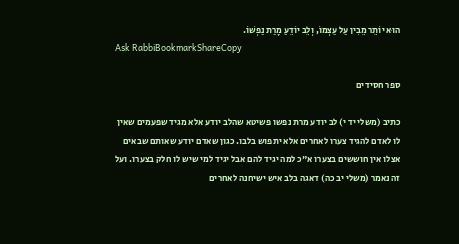הוּא יוֹתֵר מֵבִין עַל עַצְמוֹ, וְלֵב יוֹדֵעַ מָרַת נַפְשׁוֹ.
Ask RabbiBookmarkShareCopy

ספר חסידים

כתיב (משלי יד י) לב יודע מרת נפשו פשיטא שהלב יודע אלא מגיד שפעמים שאין לו לאדם להגיד צערו לאחרים אלא יתפוש בלבו. כגון שאדם יודע שאותם שבאים אצלו אין חוששים בצערו א"כ למה יגיד להם אבל יגיד למי שיש לו חלק בצערו. ועל זה נאמר (משלי יב כה) דאגה בלב איש ישיחנה לאחרים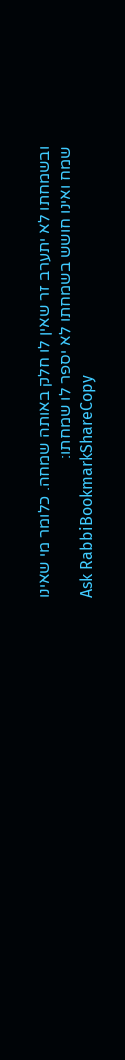ובשמחתו לא יתערב זר שאין לו חלק באותה שמחה. כלומר מי שאינו שמח ואינו חושש בשמחתו לא יספר לו שמחתו:
Ask RabbiBookmarkShareCopy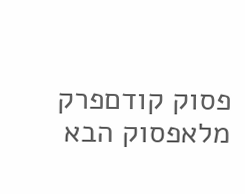פסוק קודםפרק מלאפסוק הבא